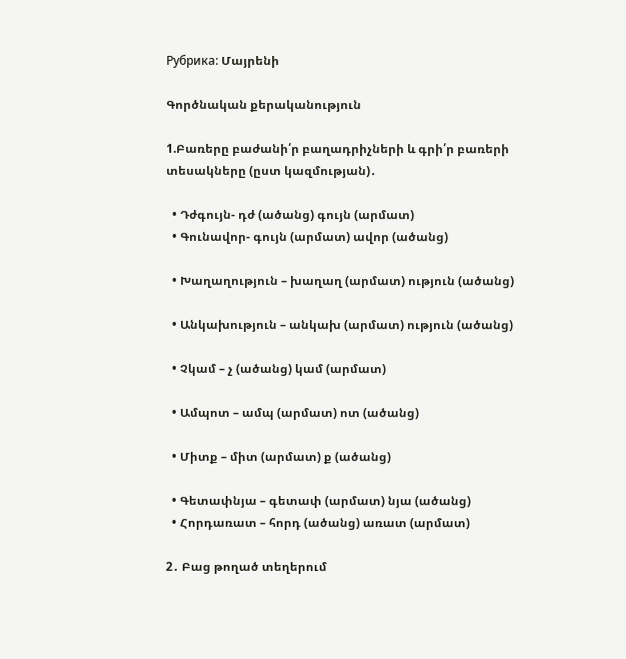Рубрика: Մայրենի

Գործնական քերականություն

1.Բառերը բաժանի՛ր բաղադրիչների և գրի՛ր բառերի տեսակները (ըստ կազմության)․

  • Դժգույն- դժ (ածանց) գույն (արմատ)
  • Գունավոր- գույն (արմատ) ավոր (ածանց)

  • Խաղաղություն – խաղաղ (արմատ) ություն (ածանց)

  • Անկախություն – անկախ (արմատ) ություն (ածանց)

  • Չկամ – չ (ածանց) կամ (արմատ)

  • Ամպոտ – ամպ (արմատ) ոտ (ածանց)

  • Միտք – միտ (արմատ) ք (ածանց)

  • Գետափնյա – գետափ (արմատ) նյա (ածանց)
  • Հորդառատ – հորդ (ածանց) առատ (արմատ)

2․ Բաց թողած տեղերում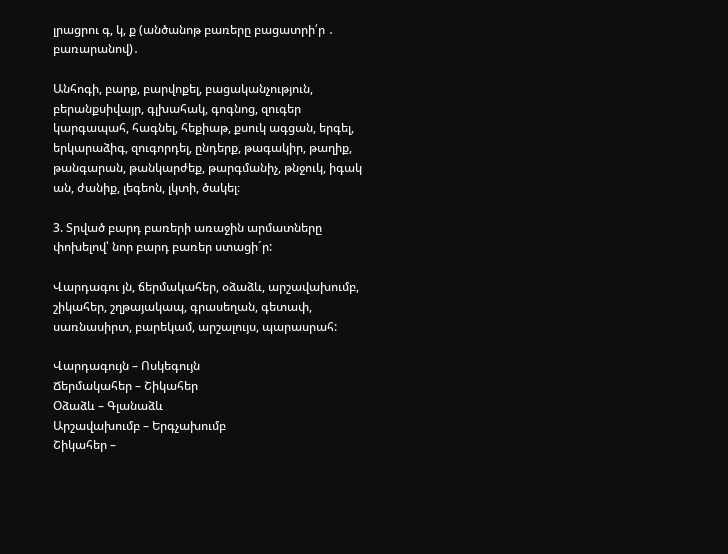լրացրու գ, կ, ք (անծանոթ բառերը բացատրի՛ր ․ բառարանով)․

Անհոգի, բարք, բարվոքել, բացականչություն, բերանքսիվայր, գլխահակ, գոգնոց, զուգեր կարգապահ, հագնել, հեքիաթ, քսուկ ագցան, երգել, երկարաձիգ, զուգորդել, ընդերք, թագակիր, թաղիք, թանգարան, թանկարժեք, թարգմանիչ, թնջուկ, իգակ ան, ժանիք, լեգեոն, լկտի, ծակել։

3. Տրված բարդ բառերի առաջին արմատները փոխելով՝ նոր բարդ բառեր ստացի´ր:

Վարդագու յն, ճերմակահեր, օձաձև, արշավախումբ,  շիկահեր, շղթայակապ, գրասեղան, գետափ, սառնասիրտ, բարեկամ, արշալույս, պարասրահ:

Վարդագույն – Ոսկեգույն
Ճերմակահեր – Շիկահեր
Օձաձև – Գլանաձև
Արշավախումբ – Երգչախումբ
Շիկահեր –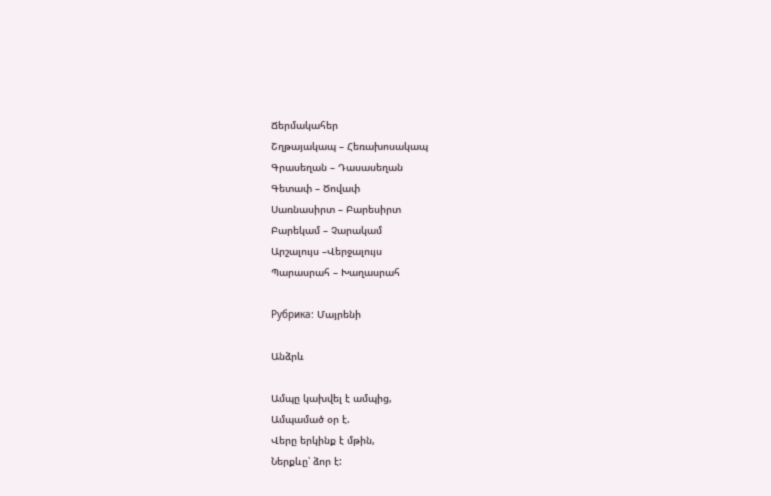Ճերմակահեր
Շղթայակապ – Հեռախոսակապ
Գրասեղան – Դասասեղան
Գետափ – Ծովափ
Սառնասիրտ – Բարեսիրտ
Բարեկամ – Չարակամ
Արշալույս –Վերջալույս
Պարասրահ – Խաղասրահ

Рубрика: Մայրենի

Անձրև

Ամպը կախվել է ամպից,
Ամպամած օր է.
Վերը երկինք է մթին,
Ներքևը՝ ձոր է: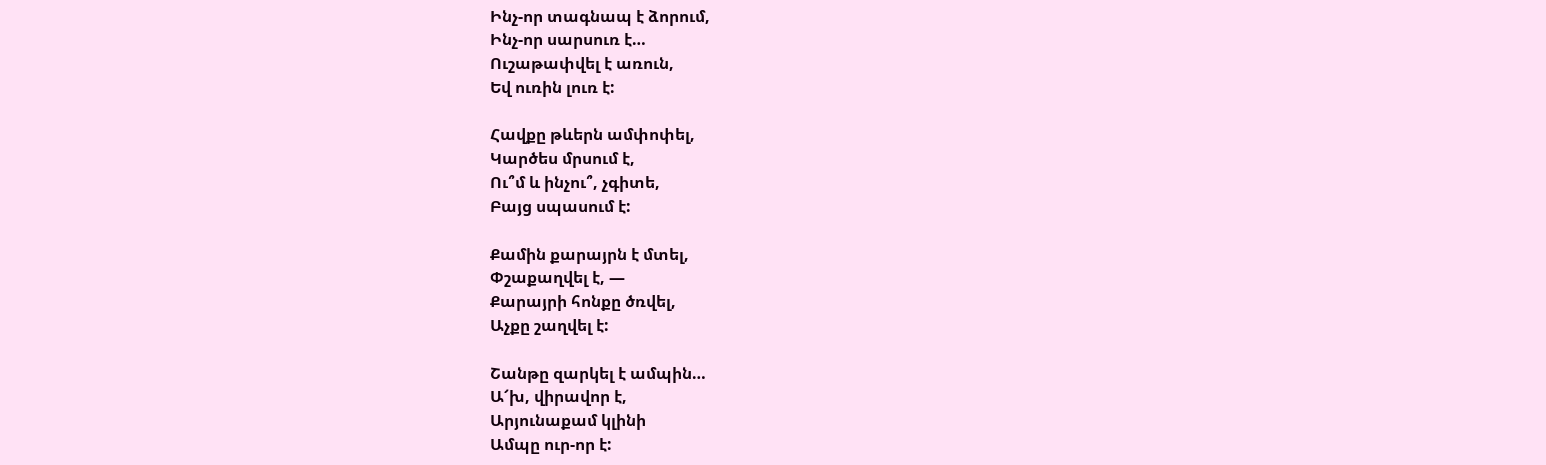Ինչ-որ տագնապ է ձորում,
Ինչ-որ սարսուռ է…
Ուշաթափվել է առուն,
Եվ ուռին լուռ է:

Հավքը թևերն ամփոփել,
Կարծես մրսում է,
Ու՞մ և ինչու՞, չգիտե,
Բայց սպասում է:

Քամին քարայրն է մտել,
Փշաքաղվել է, —
Քարայրի հոնքը ծռվել,
Աչքը շաղվել է:

Շանթը զարկել է ամպին…
Ա՜խ, վիրավոր է,
Արյունաքամ կլինի
Ամպը ուր-որ է: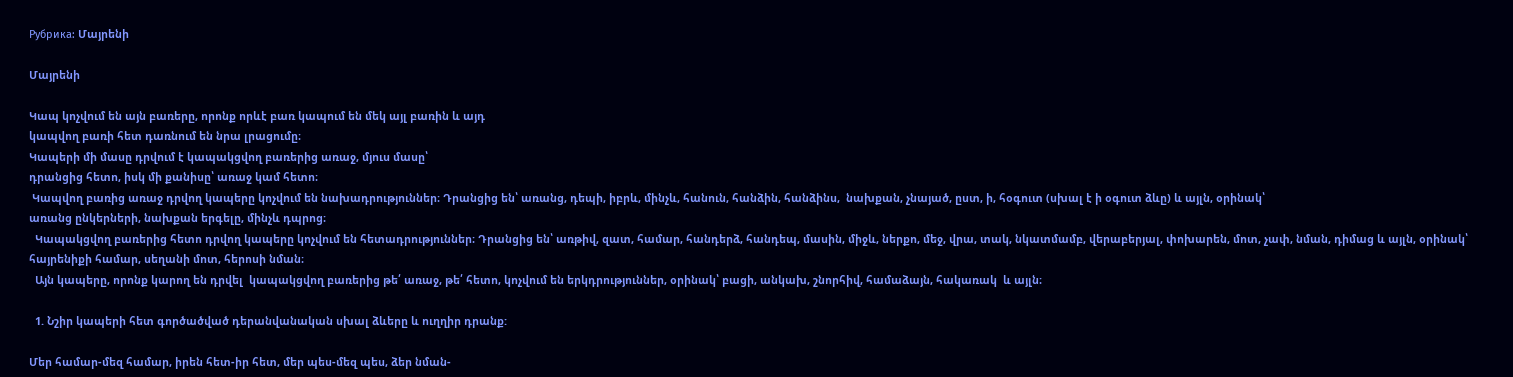Рубрика: Մայրենի

Մայրենի

Կապ կոչվում են այն բառերը, որոնք որևէ բառ կապում են մեկ այլ բառին և այդ
կապվող բառի հետ դառնում են նրա լրացումը։
Կապերի մի մասը դրվում է կապակցվող բառերից առաջ, մյուս մասը՝
դրանցից հետո, իսկ մի քանիսը՝ առաջ կամ հետո։
 Կապվող բառից առաջ դրվող կապերը կոչվում են նախադրություններ։ Դրանցից են՝ առանց, դեպի, իբրև, մինչև, հանուն, հանձին, հանձինս,  նախքան, չնայած, ըստ, ի, հօգուտ (սխալ է ի օգուտ ձևը) և այլն, օրինակ՝
առանց ընկերների, նախքան երգելը, մինչև դպրոց։
  Կապակցվող բառերից հետո դրվող կապերը կոչվում են հետադրություններ։ Դրանցից են՝ առթիվ, զատ, համար, հանդերձ, հանդեպ, մասին, միջև, ներքո, մեջ, վրա, տակ, նկատմամբ, վերաբերյալ, փոխարեն, մոտ, չափ, նման, դիմաց և այլն, օրինակ՝  հայրենիքի համար, սեղանի մոտ, հերոսի նման։
  Այն կապերը, որոնք կարող են դրվել  կապակցվող բառերից թե՛ առաջ, թե՛ հետո, կոչվում են երկդրություններ, օրինակ՝ բացի, անկախ, շնորհիվ, համաձայն, հակառակ  և այլն։

  1. Նշիր կապերի հետ գործածված դերանվանական սխալ ձևերը և ուղղիր դրանք:

Մեր համար-մեզ համար, իրեն հետ-իր հետ, մեր պես-մեզ պես, ձեր նման-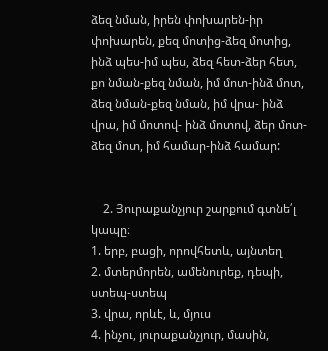ձեզ նման, իրեն փոխարեն-իր փոխարեն, քեզ մոտից-ձեզ մոտից, ինձ պես-իմ պես, ձեզ հետ-ձեր հետ, քո նման-քեզ նման, իմ մոտ-ինձ մոտ, ձեզ նման-քեզ նման, իմ վրա- ինձ վրա, իմ մոտով- ինձ մոտով, ձեր մոտ- ձեզ մոտ, իմ համար-ինձ համար:


    2. Յուրաքանչյուր շարքում գտնե՛լ կապը։
1. երբ, բացի, որովհետև, այնտեղ
2. մտերմորեն, ամենուրեք, դեպի, ստեպ-ստեպ
3. վրա, որևէ, և, մյուս
4. ինչու, յուրաքանչյուր, մասին,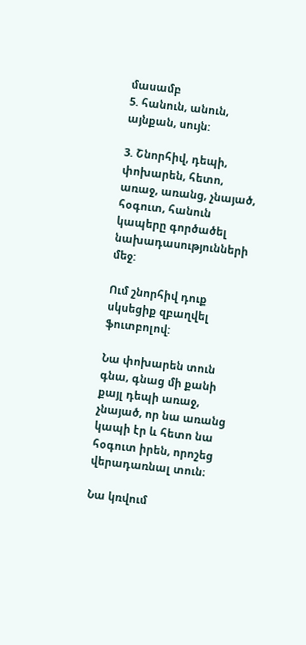մասամբ
5. հանուն, անուն, այնքան, սույն:

3. Շնորհիվ, դեպի, փոխարեն, հետո, առաջ, առանց, չնայած, հօգուտ, հանուն կապերը գործածել նախադասությունների մեջ:

Ում շնորհիվ դուք սկսեցիք զբաղվել ֆուտբոլով:

Նա փոխարեն տուն գնա, գնաց մի քանի քայլ դեպի առաջ, չնայած, որ նա առանց կապի էր և հետո նա հօգուտ իրեն, որոշեց վերադառնալ տուն։

Նա կռվում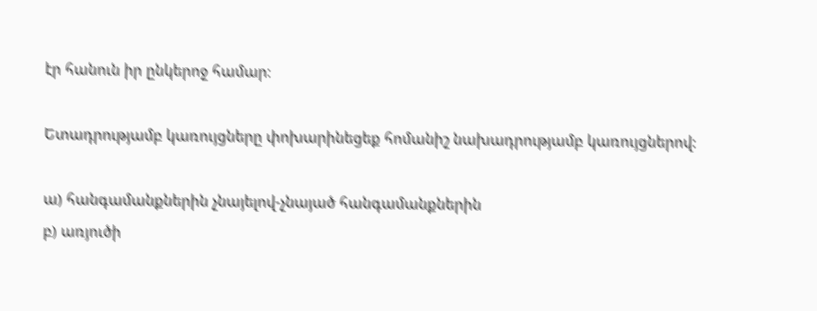էր հանուն իր ընկերոջ համար։

Ետադրությամբ կառույցները փոխարինեցեք հոմանիշ նախադրությամբ կառույցներով:

ա) հանգամանքներին չնայելով-չնայած հանգամանքներին
բ) առյուծի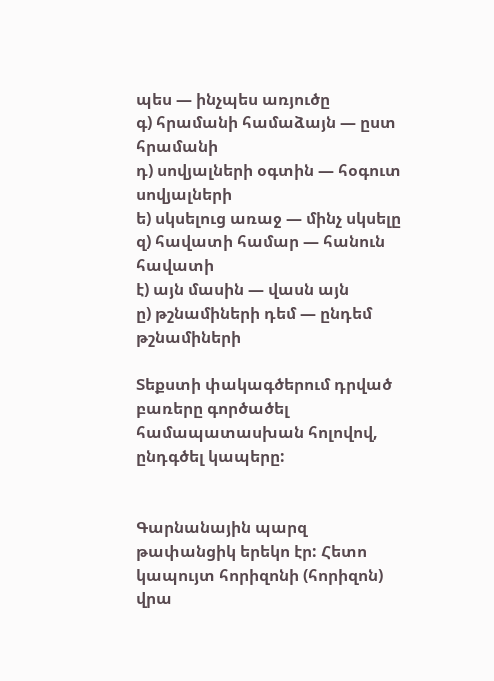պես — ինչպես առյուծը
գ) հրամանի համաձայն — ըստ հրամանի
դ) սովյալների օգտին — հօգուտ սովյալների
ե) սկսելուց առաջ — մինչ սկսելը
զ) հավատի համար — հանուն հավատի
է) այն մասին — վասն այն
ը) թշնամիների դեմ — ընդեմ թշնամիների

Տեքստի փակագծերում դրված բառերը գործածել համապատասխան հոլովով, ընդգծել կապերը:


Գարնանային պարզ թափանցիկ երեկո էր: Հետո կապույտ հորիզոնի (հորիզոն) վրա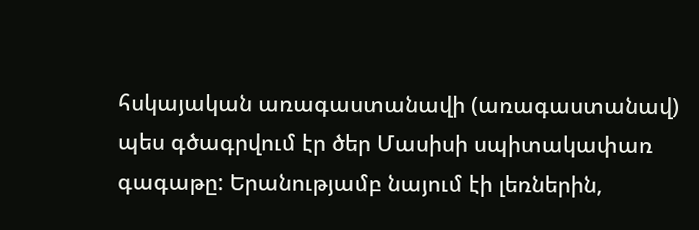հսկայական առագաստանավի (առագաստանավ) պես գծագրվում էր ծեր Մասիսի սպիտակափառ գագաթը: Երանությամբ նայում էի լեռներին,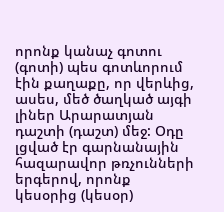որոնք կանաչ գոտու (գոտի) պես գոտևորում էին քաղաքը, որ վերևից, ասես, մեծ ծաղկած այգի լիներ Արարատյան դաշտի (դաշտ) մեջ: Օդը լցված էր գարնանային հազարավոր թռչունների երգերով, որոնք կեսօրից (կեսօր)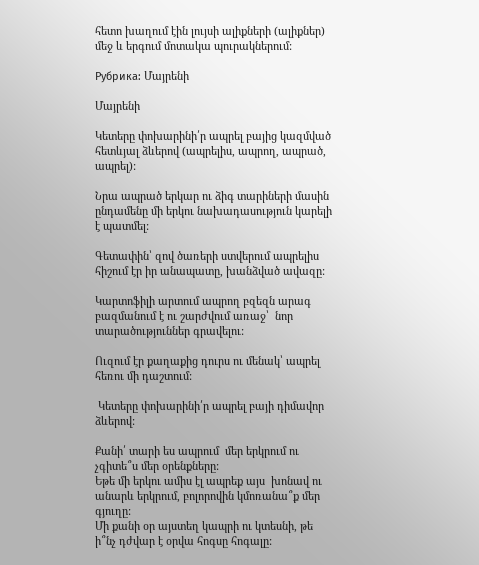հետո խաղում էին լույսի ալիքների (ալիքներ) մեջ և երգում մոտակա պուրակներում:

Рубрика: Մայրենի

Մայրենի

Կետերը փոխարինի՛ր ապրել բայից կազմված հետևյալ ձևերով (ապրելիս, ապրող, ապրած, ապրել):

Նրա ապրած երկար ու ձիգ տարիների մասին ընդամենը մի երկու նախադասություն կարելի է պատմել:

Գետափին՝ զով ծառերի ստվերում ապրելիս հիշում էր իր անապատը, խանձված ավազը:

Կարտոֆիլի արտում ապրող բզեզն արագ բազմանում է ու շարժվում առաջ՝  նոր տարածություններ գրավելու:

Ուզում էր քաղաքից դուրս ու մենակ՝ ապրել հեռու մի դաշտում:

 Կետերը փոխարինի՛ր ապրել բայի դիմավոր ձևերով:

Քանի՛ տարի ես ապրում  մեր երկրում ու չգիտե՞ս մեր օրենքները:
Եթե մի երկու ամիս էլ ապրեք այս  խոնավ ու անարև երկրում, բոլորովին կմոռանա՞ք մեր գյուղը:
Մի քանի օր այստեղ կապրի ու կտեսնի, թե ի՞նչ դժվար է օրվա հոգսը հոգալը: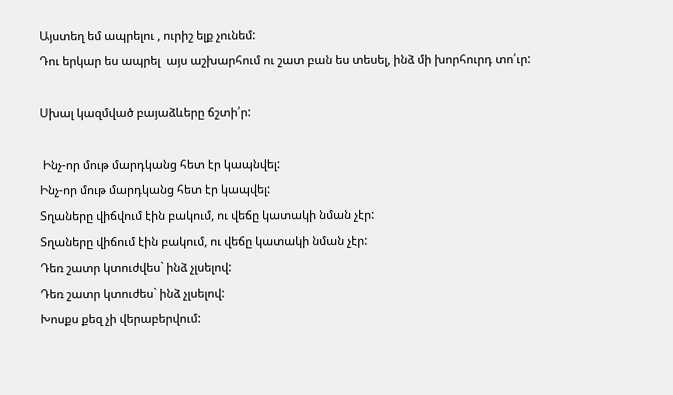Այստեղ եմ ապրելու , ուրիշ ելք չունեմ:
Դու երկար ես ապրել  այս աշխարհում ու շատ բան ես տեսել, ինձ մի խորհուրդ տո՛ւր:

Սխալ կազմված բայաձևերը ճշտի՛ր:

 Ինչ-որ մութ մարդկանց հետ էր կապնվել:
Ինչ-որ մութ մարդկանց հետ էր կապվել:
Տղաները վիճվում էին բակում, ու վեճը կատակի նման չէր:
Տղաները վիճում էին բակում, ու վեճը կատակի նման չէր:
Դեռ շատր կտուժվես` ինձ չլսելով:
Դեռ շատր կտուժես` ինձ չլսելով:
Խոսքս քեզ չի վերաբերվում: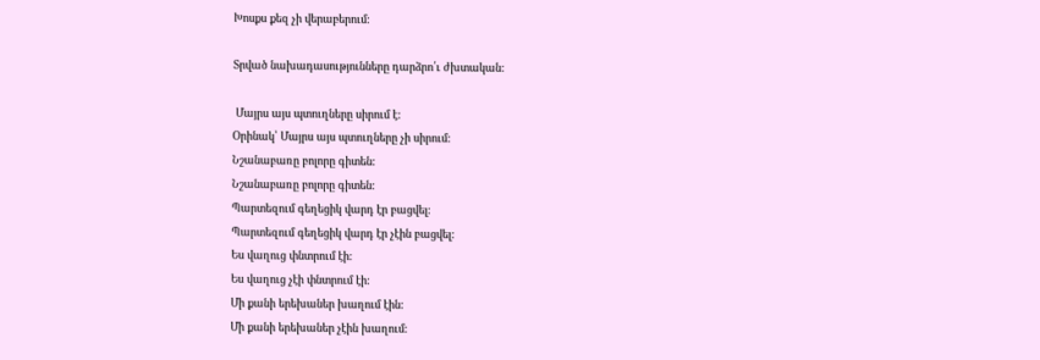Խոսքս քեզ չի վերաբերում:

Տրված նախադասությունները դարձրո՛ւ ժխտական:

 Մայրս այս պտուղները սիրում է:
Օրինակ՝ Մայրս այս պտուղները չի սիրում:
Նշանաբառը բոլորը գիտեն:
Նշանաբառը բոլորը գիտեն:
Պարտեզում գեղեցիկ վարդ էր բացվել:
Պարտեզում գեղեցիկ վարդ էր չէին բացվել:
Ես վաղուց փնտրում էի:
Ես վաղուց չէի փնտրում էի:
Մի քանի երեխաներ խաղում էին:
Մի քանի երեխաներ չէին խաղում: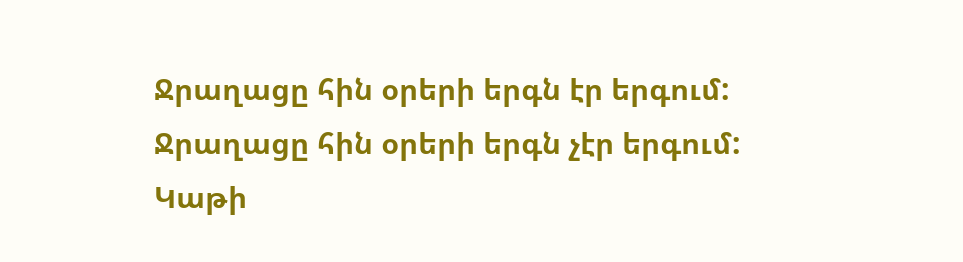Ջրաղացը հին օրերի երգն էր երգում:
Ջրաղացը հին օրերի երգն չէր երգում:
Կաթի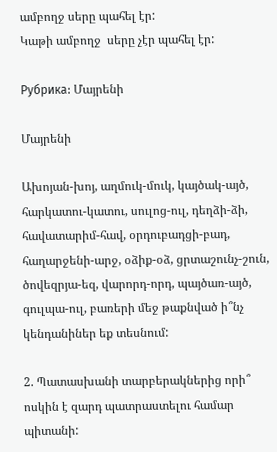ամբողջ սերը պահել էր:
Կաթի ամբողջ  սերը չէր պահել էր:

Рубрика: Մայրենի

Մայրենի

Ախոյան-խոյ, աղմուկ-մուկ, կայծակ-այծ, հարկատու-կատու, սուլոց-ուլ, դեղձի-ձի, հավատարիմ-հավ, օրդուբադցի-բադ, հաղարջենի-արջ, օձիք-օձ, ցրտաշունչ-շուն, ծովեզրյա-եզ, վարորդ-որդ, պայծառ-այծ, գուլպա-ուլ, բառերի մեջ թաքնված ի՞նչ կենդանիներ եք տեսնում:

2. Պատասխանի տարբերակներից որի՞ ոսկին է զարդ պատրաստելու համար պիտանի: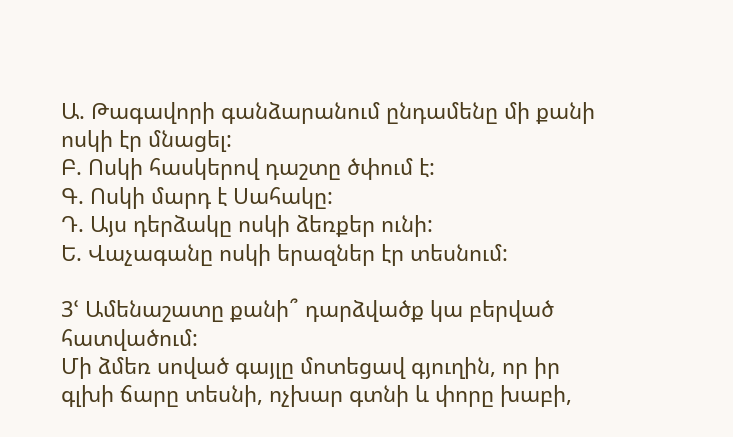Ա. Թագավորի գանձարանում ընդամենը մի քանի ոսկի էր մնացել:
Բ. Ոսկի հասկերով դաշտը ծփում է:
Գ. Ոսկի մարդ է Սահակը:
Դ. Այս դերձակը ոսկի ձեռքեր ունի:
Ե. Վաչագանը ոսկի երազներ էր տեսնում:

3ՙ Ամենաշատը քանի՞ դարձվածք կա բերված հատվածում:
Մի ձմեռ սոված գայլը մոտեցավ գյուղին, որ իր գլխի ճարը տեսնի, ոչխար գտնի և փորը խաբի,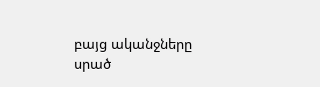բայց ականջները սրած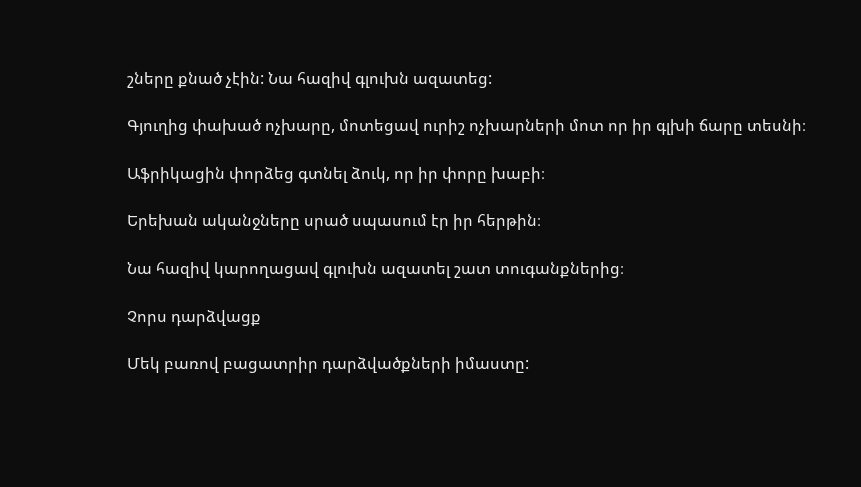շները քնած չէին: Նա հազիվ գլուխն ազատեց:

Գյուղից փախած ոչխարը, մոտեցավ ուրիշ ոչխարների մոտ որ իր գլխի ճարը տեսնի։

Աֆրիկացին փորձեց գտնել ձուկ, որ իր փորը խաբի։

Երեխան ականջները սրած սպասում էր իր հերթին։

Նա հազիվ կարողացավ գլուխն ազատել շատ տուգանքներից։

Չորս դարձվացք

Մեկ բառով բացատրիր դարձվածքների իմաստը: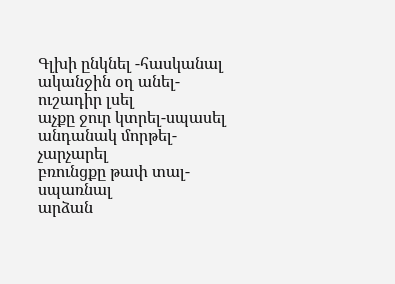Գլխի ընկնել -հասկանալ
ականջին օղ անել-ուշադիր լսել
աչքը ջուր կտրել-սպասել
անդանակ մորթել-չարչարել
բռունցքը թափ տալ-սպառնալ
արձան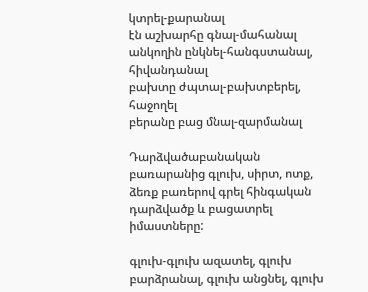կտրել-քարանալ
էն աշխարհը գնալ-մահանալ
անկողին ընկնել-հանգստանալ, հիվանդանալ
բախտը ժպտալ-բախտբերել, հաջողել
բերանը բաց մնալ-զարմանալ

Դարձվածաբանական  բառարանից գլուխ, սիրտ, ոտք, ձեռք բառերով գրել հինգական  դարձվածք և բացատրել իմաստները:

գլուխ-գլուխ ազատել, գլուխ բարձրանալ, գլուխ անցնել, գլուխ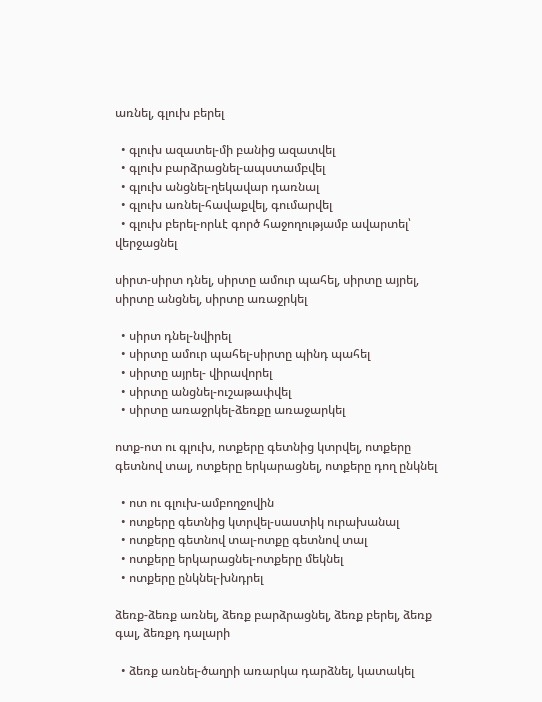առնել, գլուխ բերել

  • գլուխ ազատել-մի բանից ազատվել
  • գլուխ բարձրացնել-ապստամբվել
  • գլուխ անցնել-ղեկավար դառնալ
  • գլուխ առնել-հավաքվել, գումարվել
  • գլուխ բերել-որևէ գործ հաջողությամբ ավարտել՝ վերջացնել

սիրտ-սիրտ դնել, սիրտը ամուր պահել, սիրտը այրել, սիրտը անցնել, սիրտը առաջրկել

  • սիրտ դնել-նվիրել
  • սիրտը ամուր պահել-սիրտը պինդ պահել
  • սիրտը այրել- վիրավորել
  • սիրտը անցնել-ուշաթափվել
  • սիրտը առաջրկել-ձեռքը առաջարկել

ոտք-ոտ ու գլուխ, ոտքերը գետնից կտրվել, ոտքերը գետնով տալ, ոտքերը երկարացնել, ոտքերը դող ընկնել

  • ոտ ու գլուխ-ամբողջովին
  • ոտքերը գետնից կտրվել-սաստիկ ուրախանալ
  • ոտքերը գետնով տալ-ոտքը գետնով տալ
  • ոտքերը երկարացնել-ոտքերը մեկնել
  • ոտքերը ընկնել-խնդրել

ձեռք-ձեռք առնել, ձեռք բարձրացնել, ձեռք բերել, ձեռք գալ, ձեռքդ դալարի

  • ձեռք առնել-ծաղրի առարկա դարձնել, կատակել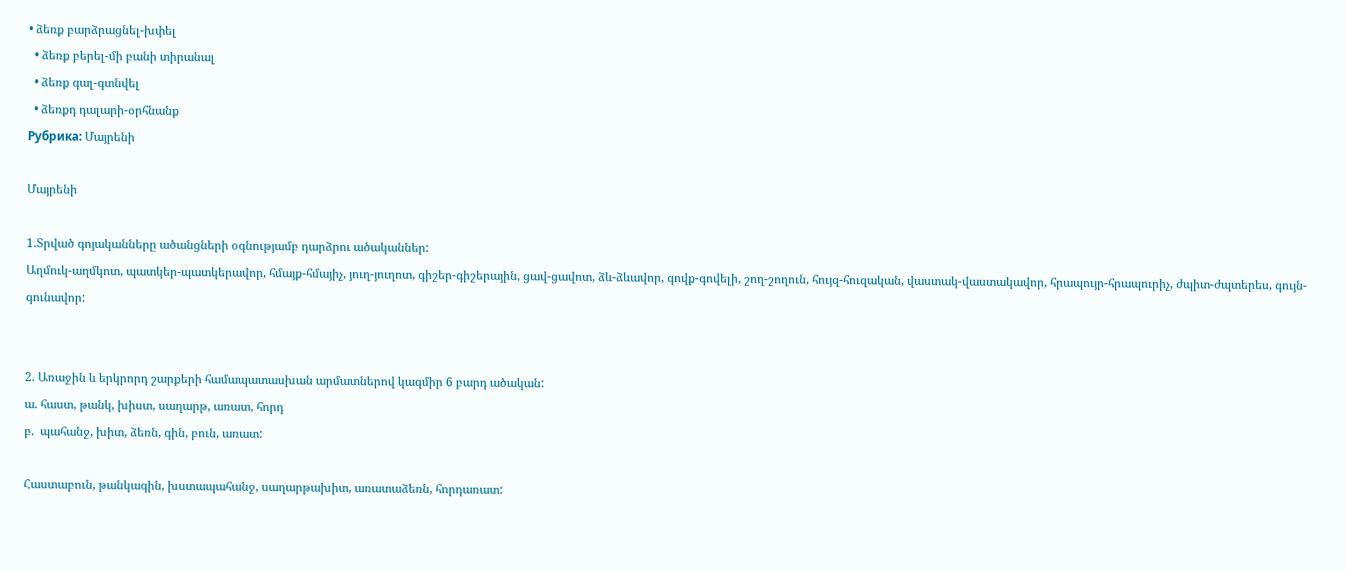• ձեռք բարձրացնել-խփել
  • ձեռք բերել-մի բանի տիրանալ
  • ձեռք գալ-գտնվել
  • ձեռքդ դալարի-օրհնանք
Рубрика: Մայրենի

Մայրենի

1.Տրված գոյականները ածանցների օգնությամբ դարձրու ածականներ:
Աղմուկ-աղմկոտ, պատկեր-պատկերավոր, հմայք-հմայիչ, յուղ-յուղոտ, գիշեր-գիշերային, ցավ-ցավոտ, ձև-ձևավոր, գովք-գովելի, շող-շողուն, հույզ-հուզական, վաստակ-վաստակավոր, հրապույր-հրապուրիչ, ժպիտ-ժպտերես, գույն-գունավոր:


2. Առաջին և երկրորդ շարքերի համապատասխան արմատներով կազմիր 6 բարդ ածական:
ա. հաստ, թանկ, խիստ, սաղարթ, առատ, հորդ
բ.  պահանջ, խիտ, ձեռն, գին, բուն, առատ:

Հաստաբուն, թանկագին, խստապահանջ, սաղարթախիտ, առատաձեռն, հորդառատ: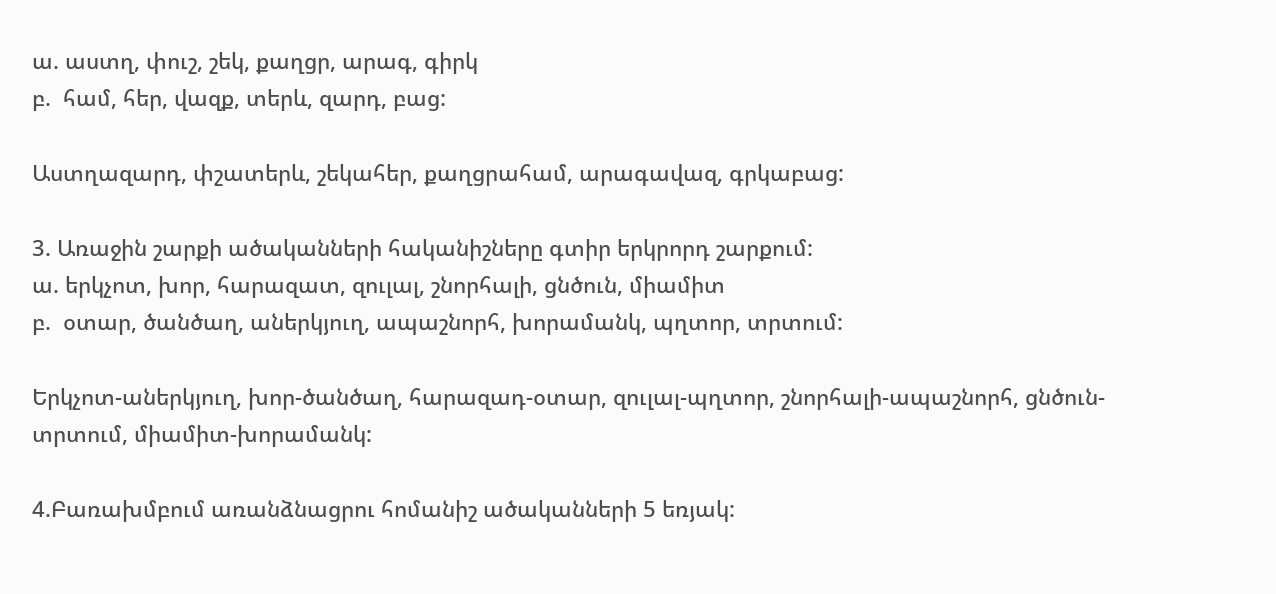ա. աստղ, փուշ, շեկ, քաղցր, արագ, գիրկ
բ.  համ, հեր, վազք, տերև, զարդ, բաց:

Աստղազարդ, փշատերև, շեկահեր, քաղցրահամ, արագավազ, գրկաբաց:

3. Առաջին շարքի ածականների հականիշները գտիր երկրորդ շարքում:
ա. երկչոտ, խոր, հարազատ, զուլալ, շնորհալի, ցնծուն, միամիտ
բ.  օտար, ծանծաղ, աներկյուղ, ապաշնորհ, խորամանկ, պղտոր, տրտում:

Երկչոտ-աներկյուղ, խոր-ծանծաղ, հարազադ-օտար, զուլալ-պղտոր, շնորհալի-ապաշնորհ, ցնծուն-տրտում, միամիտ-խորամանկ:

4.Բառախմբում առանձնացրու հոմանիշ ածականների 5 եռյակ: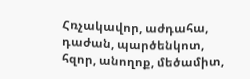Հռչակավոր, աժդահա, դաժան, պարծենկոտ, հզոր, անողոք, մեծամիտ,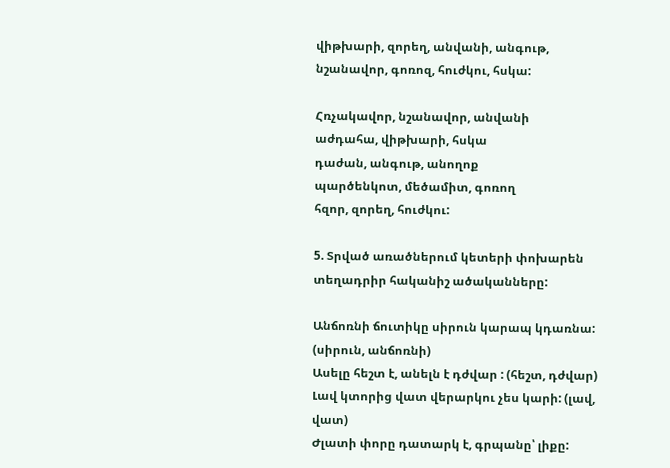վիթխարի, զորեղ, անվանի, անգութ, նշանավոր, գոռոզ, հուժկու, հսկա:

Հռչակավոր, նշանավոր, անվանի
աժդահա, վիթխարի, հսկա
դաժան, անգութ, անողոք
պարծենկոտ, մեծամիտ, գոռող
հզոր, զորեղ, հուժկու:

5. Տրված առածներում կետերի փոխարեն տեղադրիր հականիշ ածականները:

Անճոռնի ճուտիկը սիրուն կարապ կդառնա: (սիրուն, անճոռնի)
Ասելը հեշտ է, անելն է դժվար : (հեշտ, դժվար)
Լավ կտորից վատ վերարկու չես կարի: (լավ, վատ)
Ժլատի փորը դատարկ է, գրպանը՝ լիքը: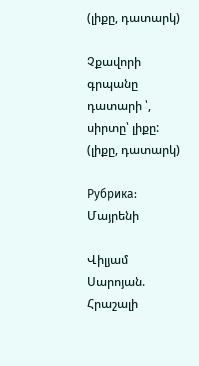(լիքը, դատարկ)

Չքավորի գրպանը դատարի ՝, սիրտը՝ լիքը: (լիքը, դատարկ)

Рубрика: Մայրենի

Վիլյամ Սարոյան. Հրաշալի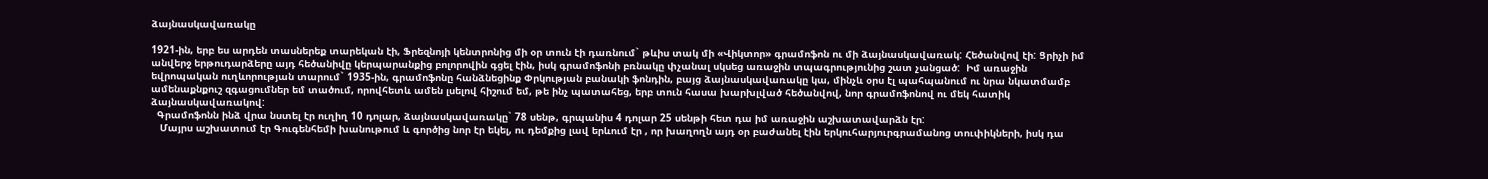ձայնասկավառակը

1921-ին, երբ ես արդեն տասներեք տարեկան էի, Ֆրեզնոյի կենտրոնից մի օր տուն էի դառնում` թևիս տակ մի «Վիկտոր» գրամոֆոն ու մի ձայնասկավառակ: Հեծանվով էի: Ցրիչի իմ անվերջ երթուդարձերը այդ հեծանիվը կերպարանքից բոլորովին գցել էին, իսկ գրամոֆոնի բռնակը փչանալ սկսեց առաջին տպագրությունից շատ չանցած:  Իմ առաջին եվրոպական ուղևորության տարում` 1935-ին, գրամոֆոնը հանձնեցինք Փրկության բանակի ֆոնդին, բայց ձայնասկավառակը կա, մինչև օրս էլ պահպանում ու նրա նկատմամբ ամենաքնքուշ զգացումներ եմ տածում, որովհետև ամեն լսելով հիշում եմ, թե ինչ պատահեց, երբ տուն հասա խարխլված հեծանվով, նոր գրամոֆոնով ու մեկ հատիկ ձայնասկավառակով:
  Գրամոֆոնն ինձ վրա նստել էր ուղիղ 10 դոլար, ձայնասկավառակը` 78 սենթ, գրպանիս 4 դոլար 25 սենթի հետ դա իմ առաջին աշխատավարձն էր:
   Մայրս աշխատում էր Գուգենհեմի խանութում և գործից նոր էր եկել, ու դեմքից լավ երևում էր , որ խաղողն այդ օր բաժանել էին երկուհարյուրգրամանոց տուփիկների, իսկ դա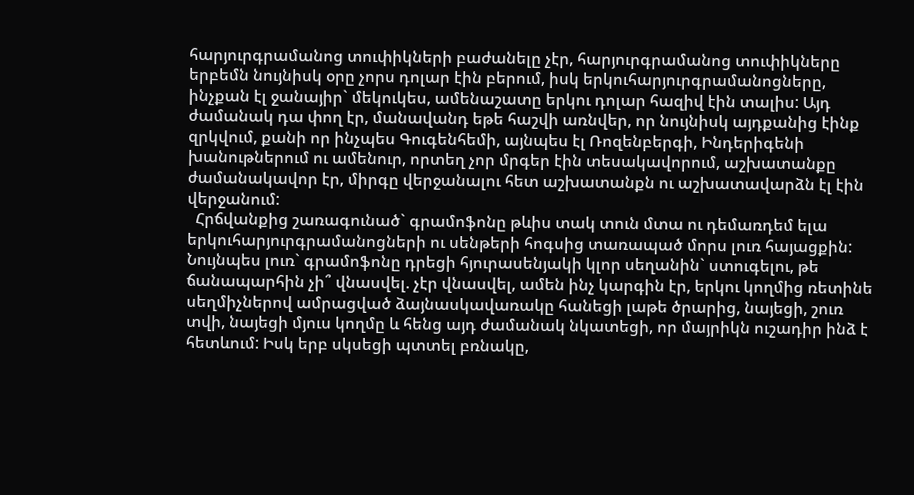հարյուրգրամանոց տուփիկների բաժանելը չէր, հարյուրգրամանոց տուփիկները երբեմն նույնիսկ օրը չորս դոլար էին բերում, իսկ երկուհարյուրգրամանոցները, ինչքան էլ ջանայիր` մեկուկես, ամենաշատը երկու դոլար հազիվ էին տալիս: Այդ ժամանակ դա փող էր, մանավանդ եթե հաշվի առնվեր, որ նույնիսկ այդքանից էինք զրկվում, քանի որ ինչպես Գուգենհեմի, այնպես էլ Ռոզենբերգի, Ինդերիգենի խանութներում ու ամենուր, որտեղ չոր մրգեր էին տեսակավորում, աշխատանքը ժամանակավոր էր, միրգը վերջանալու հետ աշխատանքն ու աշխատավարձն էլ էին վերջանում:
  Հրճվանքից շառագունած` գրամոֆոնը թևիս տակ տուն մտա ու դեմառդեմ ելա երկուհարյուրգրամանոցների ու սենթերի հոգսից տառապած մորս լուռ հայացքին: Նույնպես լուռ` գրամոֆոնը դրեցի հյուրասենյակի կլոր սեղանին` ստուգելու, թե ճանապարհին չի՞ վնասվել. չէր վնասվել, ամեն ինչ կարգին էր, երկու կողմից ռետինե սեղմիչներով ամրացված ձայնասկավառակը հանեցի լաթե ծրարից, նայեցի, շուռ տվի, նայեցի մյուս կողմը և հենց այդ ժամանակ նկատեցի, որ մայրիկն ուշադիր ինձ է հետևում: Իսկ երբ սկսեցի պտտել բռնակը,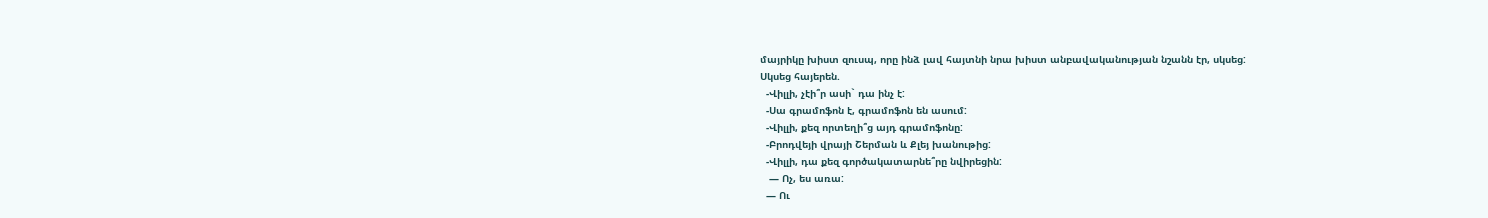մայրիկը խիստ զուսպ, որը ինձ լավ հայտնի նրա խիստ անբավականության նշանն էր, սկսեց:
Սկսեց հայերեն.
  -Վիլլի, չէի՞ր ասի` դա ինչ է:
  -Սա գրամոֆոն է, գրամոֆոն են ասում:
  -Վիլլի, քեզ որտեղի՞ց այդ գրամոֆոնը:
  -Բրոդվեյի վրայի Շերման և Քլեյ խանութից:
  -Վիլլի, դա քեզ գործակատարնե՞րը նվիրեցին:
   — Ոչ, ես առա:
  — Ու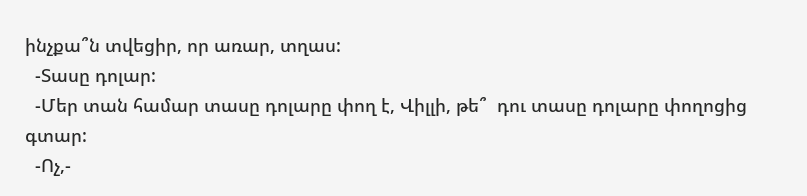ինչքա՞ն տվեցիր, որ առար, տղաս:
  -Տասը դոլար:
  -Մեր տան համար տասը դոլարը փող է, Վիլլի, թե՞  դու տասը դոլարը փողոցից գտար:
  -Ոչ,-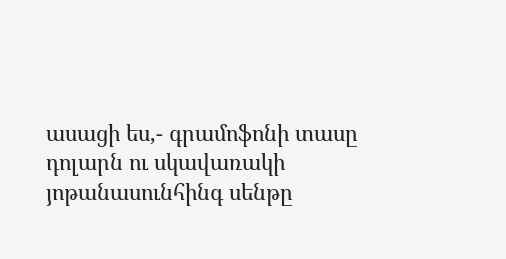ասացի ես,- գրամոֆոնի տասը դոլարն ու սկավառակի յոթանասունհինգ սենթը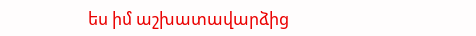ես իմ աշխատավարձից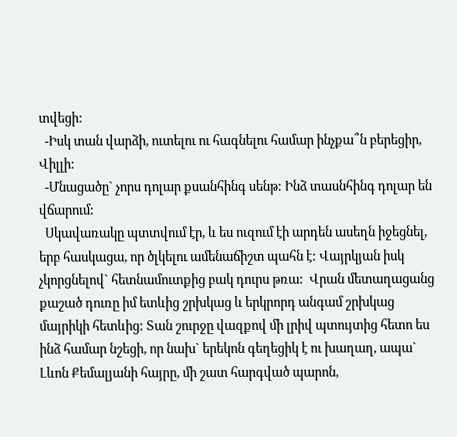տվեցի:
  -Իսկ տան վարձի, ուտելու ու հագնելու համար ինչքա՞ն բերեցիր, Վիլլի:
  -Մնացածը` չորս դոլար քսանհինգ սենթ: Ինձ տասնհինգ դոլար են վճարում:
  Սկավառակը պտտվում էր, և ես ուզում էի արդեն ասեղն իջեցնել, երբ հասկացա, որ ծլկելու ամենաճիշտ պահն է: Վայրկյան իսկ չկորցնելով` հետնամուտքից բակ դուրս թռա:  Վրան մետաղացանց քաշած դուռը իմ ետևից շրխկաց և երկրորդ անգամ շրխկաց մայրիկի հետևից: Տան շուրջը վազքով մի լրիվ պտույտից հետո ես ինձ համար նշեցի, որ նախ` երեկոն գեղեցիկ է ու խաղաղ, ապա` Լևոն Քեմալյանի հայրը, մի շատ հարգված պարոն,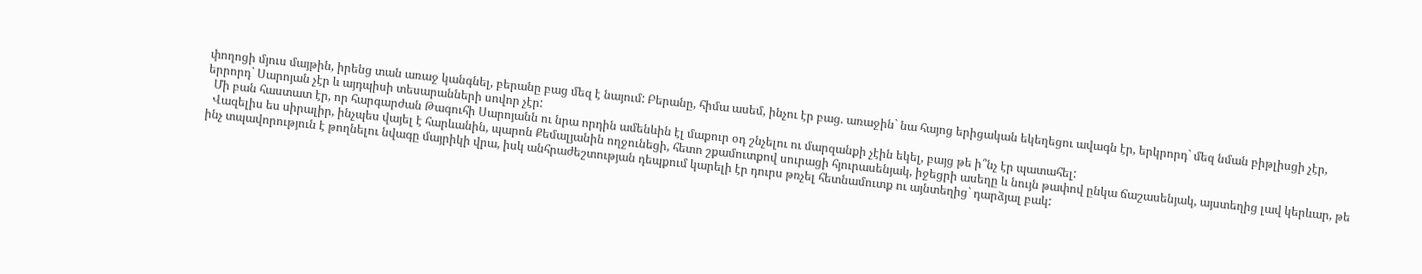փողոցի մյուս մայթին, իրենց տան առաջ կանգնել, բերանը բաց մեզ է նայում: Բերանը, հիմա ասեմ, ինչու էր բաց. առաջին` նա հայոց երիցական եկեղեցու ավագն էր, երկրորդ` մեզ նման բիթլիսցի չէր, երրորդ` Սարոյան չէր և այդպիսի տեսարանների սովոր չէր:
  Մի բան հաստատ էր, որ հարգարժան Թագուհի Սարոյանն ու նրա որդին ամենևին էլ մաքուր օդ շնչելու ու մարզանքի չէին եկել, բայց թե ի՞նչ էր պատահել:
  Վազելիս ես սիրալիր, ինչպես վայել է հարևանին, պարոն Քեմալյանին ողջունեցի, հետո շքամուտքով սուրացի հյուրասենյակ, իջեցրի ասեղը և նույն թափով ընկա ճաշասենյակ, այստեղից լավ կերևար, թե ինչ տպավորություն է թողնելու նվագը մայրիկի վրա, իսկ անհրաժեշտության դեպքում կարելի էր դուրս թռչել հետնամուտք ու այնտեղից` դարձյալ բակ: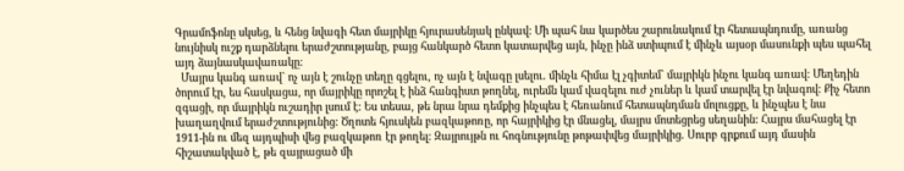Գրամոֆոնը սկսեց, և հենց նվագի հետ մայրիկը հյուրասենյակ ընկավ: Մի պահ նա կարծես շարունակում էր հետապնդումը, առանց նույնիսկ ուշք դարձնելու երաժշտությանը, բայց հանկարծ հետո կատարվեց այն, ինչը ինձ ստիպում է մինչև այսօր մասունքի պես պահել այդ ձայնասկավառակը:
  Մայրս կանգ առավ` ոչ այն է շունչը տեղը գցելու, ոչ այն է նվագը լսելու. մինչև հիմա էլ չգիտեմ` մայրիկն ինչու կանգ առավ: Մեղեդին ծորում էր, ես հասկացա, որ մայրիկը որոշել է ինձ հանգիստ թողնել, ուրեմն կամ վազելու ուժ չուներ և կամ տարվել էր նվագով: Քիչ հետո զգացի, որ մայրիկն ուշադիր լսում է: Ես տեսա, թե նրա նրա դեմքից ինչպես է հեռանում հետապնդման մոլուցքը, և ինչպես է նա խաղաղվում երաժշտությունից: Ծղոտե հյուսկեն բազկաթոռը, որ հայրիկից էր մնացել, մայրս մոտեցրեց սեղանին: Հայրս մահացել էր 1911-ին ու մեզ այդպիսի վեց բազկաթոռ էր թողել: Զայրույթն ու հոգնությունը թոթափվեց մայրիկից. Սուրբ գրքում այդ մասին հիշատակված է, թե զայրացած մի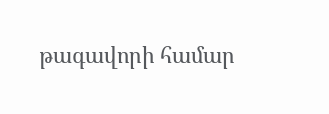թագավորի համար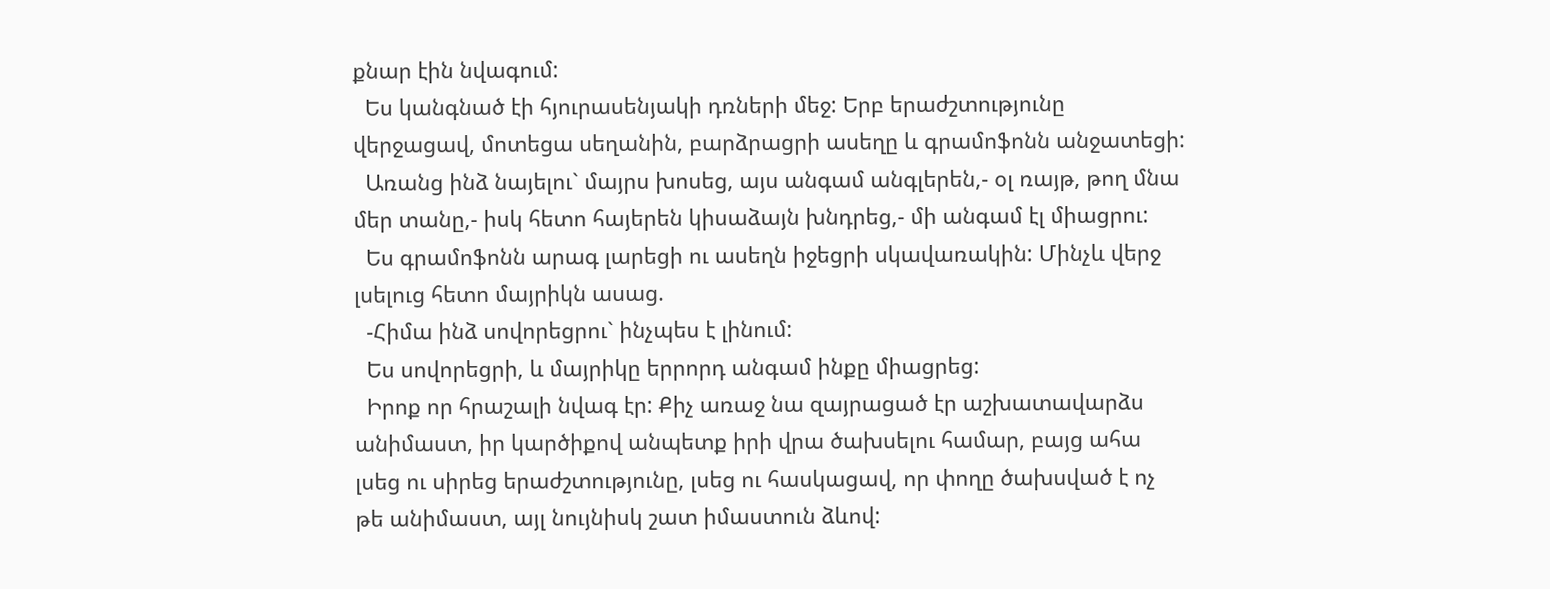քնար էին նվագում:
  Ես կանգնած էի հյուրասենյակի դռների մեջ: Երբ երաժշտությունը վերջացավ, մոտեցա սեղանին, բարձրացրի ասեղը և գրամոֆոնն անջատեցի:
  Առանց ինձ նայելու` մայրս խոսեց, այս անգամ անգլերեն,- օլ ռայթ, թող մնա մեր տանը,- իսկ հետո հայերեն կիսաձայն խնդրեց,- մի անգամ էլ միացրու:
  Ես գրամոֆոնն արագ լարեցի ու ասեղն իջեցրի սկավառակին: Մինչև վերջ լսելուց հետո մայրիկն ասաց.
  -Հիմա ինձ սովորեցրու` ինչպես է լինում:
  Ես սովորեցրի, և մայրիկը երրորդ անգամ ինքը միացրեց:
  Իրոք որ հրաշալի նվագ էր: Քիչ առաջ նա զայրացած էր աշխատավարձս անիմաստ, իր կարծիքով անպետք իրի վրա ծախսելու համար, բայց ահա լսեց ու սիրեց երաժշտությունը, լսեց ու հասկացավ, որ փողը ծախսված է ոչ թե անիմաստ, այլ նույնիսկ շատ իմաստուն ձևով: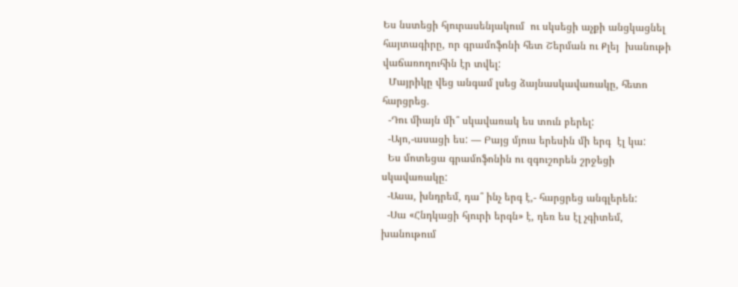Ես նստեցի հյուրասենյակում  ու սկսեցի աչքի անցկացնել հայտագիրը, որ գրամոֆոնի հետ Շերման ու Քլեյ  խանութի վաճառողուհին էր տվել:
  Մայրիկը վեց անգամ լսեց ձայնասկավառակը, հետո հարցրեց.
  -Դու միայն մի՞ սկավառակ ես տուն բերել:
  -Այո,-ասացի ես: — Բայց մյուս երեսին մի երգ  էլ կա:
  Ես մոտեցա գրամոֆոնին ու զգուշորեն շրջեցի սկավառակը:
  -Ասա, խնդրեմ, դա՞ ինչ երգ է,- հարցրեց անգլերեն:
  -Սա «Հնդկացի հյուրի երգն» է, դեռ ես էլ չգիտեմ, խանութում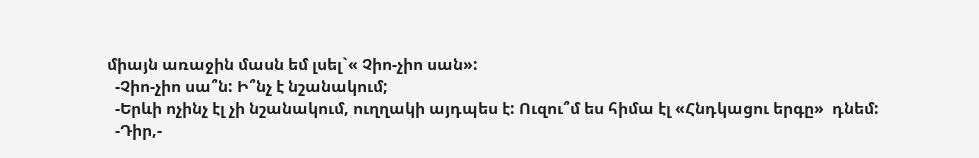միայն առաջին մասն եմ լսել`« Չիո-չիո սան»:
  -Չիո-չիո սա՞ն: Ի՞նչ է նշանակում;
  -Երևի ոչինչ էլ չի նշանակում, ուղղակի այդպես է: Ուզու՞մ ես հիմա էլ «Հնդկացու երգը»  դնեմ:
  -Դիր,-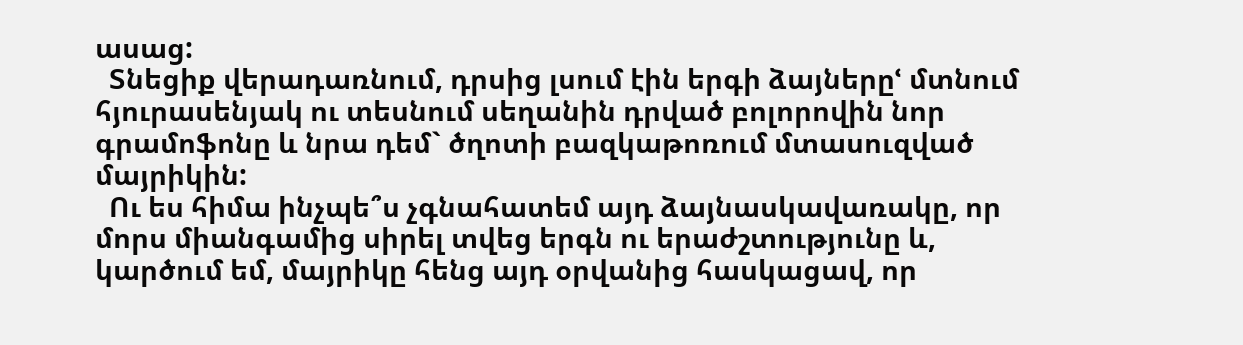ասաց:
  Տնեցիք վերադառնում, դրսից լսում էին երգի ձայներըՙ մտնում հյուրասենյակ ու տեսնում սեղանին դրված բոլորովին նոր գրամոֆոնը և նրա դեմ` ծղոտի բազկաթոռում մտասուզված մայրիկին:
  Ու ես հիմա ինչպե՞ս չգնահատեմ այդ ձայնասկավառակը, որ մորս միանգամից սիրել տվեց երգն ու երաժշտությունը և, կարծում եմ, մայրիկը հենց այդ օրվանից հասկացավ, որ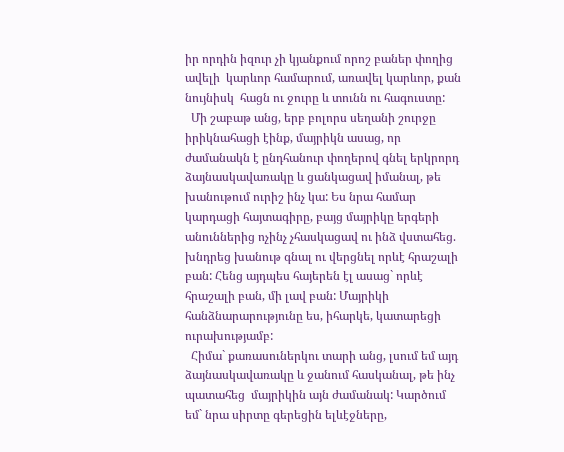իր որդին իզուր չի կյանքում որոշ բաներ փողից  ավելի  կարևոր համարում, առավել կարևոր, քան նույնիսկ  հացն ու ջուրը և տունն ու հագուստը:
  Մի շաբաթ անց, երբ բոլորս սեղանի շուրջը իրիկնահացի էինք, մայրիկն ասաց, որ ժամանակն է ընդհանուր փողերով գնել երկրորդ ձայնասկավառակը և ցանկացավ իմանալ, թե խանութում ուրիշ ինչ կա: Ես նրա համար կարդացի հայտագիրը, բայց մայրիկը երգերի անուններից ոչինչ չհասկացավ ու ինձ վստահեց. խնդրեց խանութ գնալ ու վերցնել որևէ հրաշալի բան: Հենց այդպես հայերեն էլ ասաց` որևէ հրաշալի բան, մի լավ բան: Մայրիկի հանձնարարությունը ես, իհարկե, կատարեցի ուրախությամբ:
  Հիմա` քառասուներկու տարի անց, լսում եմ այդ ձայնասկավառակը և ջանում հասկանալ, թե ինչ պատահեց  մայրիկին այն ժամանակ: Կարծում եմ` նրա սիրտը գերեցին ելևէջները,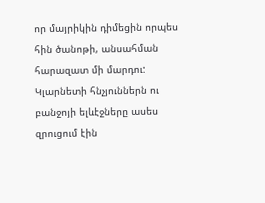որ մայրիկին դիմեցին որպես հին ծանոթի, անսահման հարազատ մի մարդու:  Կլարնետի հնչյուններն ու բանջոյի ելևէջները ասես զրուցում էին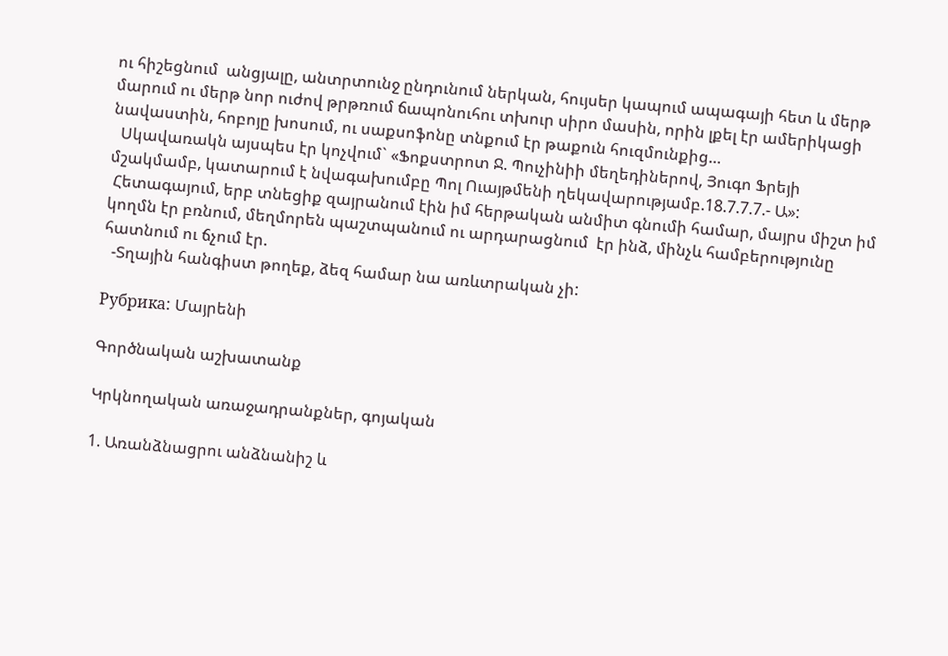ու հիշեցնում  անցյալը, անտրտունջ ընդունում ներկան, հույսեր կապում ապագայի հետ և մերթ մարում ու մերթ նոր ուժով թրթռում ճապոնուհու տխուր սիրո մասին, որին լքել էր ամերիկացի նավաստին, հոբոյը խոսում, ու սաքսոֆոնը տնքում էր թաքուն հուզմունքից…
  Սկավառակն այսպես էր կոչվում` «Ֆոքստրոտ Ջ. Պուչինիի մեղեդիներով, Յուգո Ֆրեյի մշակմամբ, կատարում է նվագախումբը Պոլ Ուայթմենի ղեկավարությամբ.18.7.7.7.- Ա»:
 Հետագայում, երբ տնեցիք զայրանում էին իմ հերթական անմիտ գնումի համար, մայրս միշտ իմ կողմն էր բռնում, մեղմորեն պաշտպանում ու արդարացնում  էր ինձ, մինչև համբերությունը հատնում ու ճչում էր.
  -Տղային հանգիստ թողեք, ձեզ համար նա առևտրական չի:

Рубрика: Մայրենի

Գործնական աշխատանք

Կրկնողական առաջադրանքներ, գոյական

1. Առանձնացրու անձնանիշ և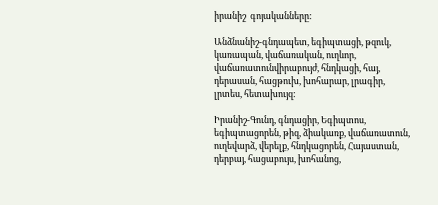իրանիշ  գոյականները:

Անձնանիշ-գնդապետ, եգիպտացի, թզուկ, կառապան, վաճառական, ուղևոր, վաճառատունվիրաբույժ, հնդկացի, հայ, դերասան, հացթուխ, խոհարար, լրագիր, լրտես, հետախույզ:

Իրանիշ-Գունդ, գնդացիր, Եգիպտոս, եգիպտացորեն, թիզ, ձիակառք, վաճառատուն, ուղեվարձ, վերելք, հնդկացորեն, Հայաստան, դերբայ, հացաբույս, խոհանոց,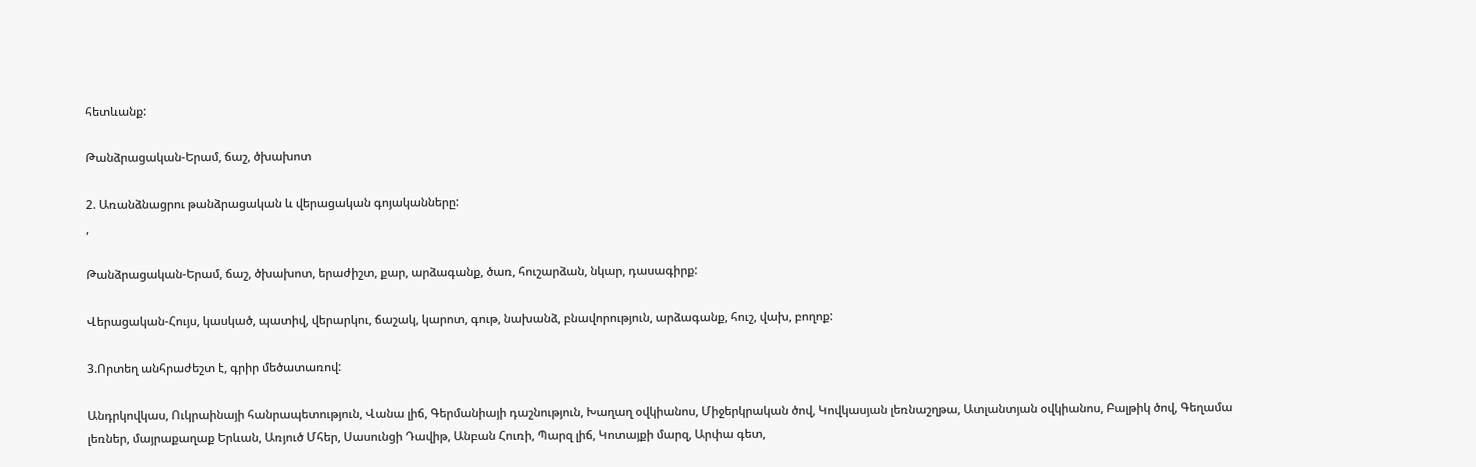հետևանք:

Թանձրացական-Երամ, ճաշ, ծխախոտ

2. Առանձնացրու թանձրացական և վերացական գոյականները:
,

Թանձրացական-Երամ, ճաշ, ծխախոտ, երաժիշտ, քար, արձագանք, ծառ, հուշարձան, նկար, դասագիրք:

Վերացական-Հույս, կասկած, պատիվ, վերարկու, ճաշակ, կարոտ, գութ, նախանձ, բնավորություն, արձագանք, հուշ, վախ, բողոք:

3.Որտեղ անհրաժեշտ է, գրիր մեծատառով:

Անդրկովկաս, Ուկրաինայի հանրապետություն, Վանա լիճ, Գերմանիայի դաշնություն, Խաղաղ օվկիանոս, Միջերկրական ծով, Կովկասյան լեռնաշղթա, Ատլանտյան օվկիանոս, Բալթիկ ծով, Գեղամա լեռներ, մայրաքաղաք Երևան, Առյուծ Մհեր, Սասունցի Դավիթ, Անբան Հուռի, Պարզ լիճ, Կոտայքի մարզ, Արփա գետ,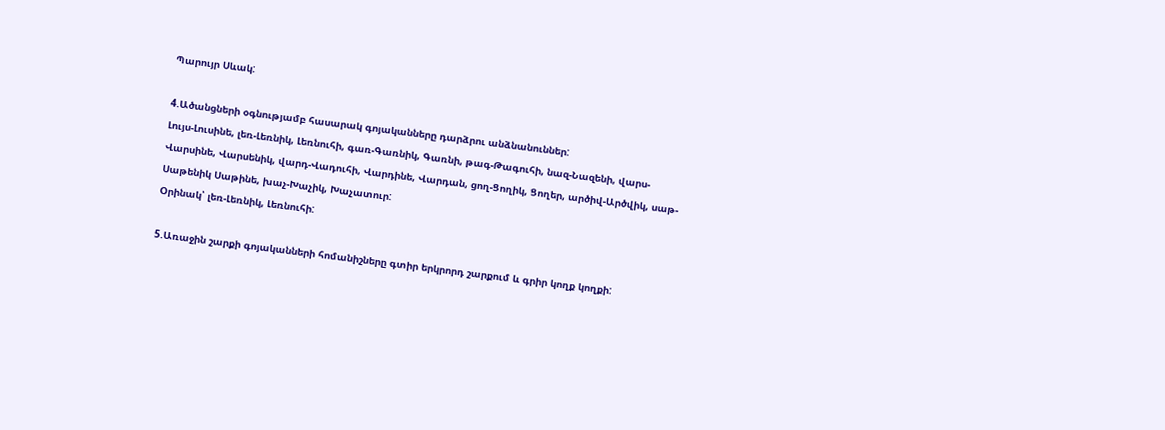Պարույր Սևակ:

4.Ածանցների օգնությամբ հասարակ գոյականները դարձրու անձնանուններ:
Լույս-Լուսինե, լեռ-Լեռնիկ, Լեռնուհի, գառ-Գառնիկ, Գառնի, թագ-Թագուհի, նազ-Նազենի, վարս-Վարսինե, Վարսենիկ, վարդ-Վադուհի, Վարդինե, Վարդան, ցող-Ցողիկ, Ցողեր, արծիվ-Արծվիկ, սաթ-Սաթենիկ Սաթինե, խաչ-Խաչիկ, Խաչատուր:
Օրինակ՝ լեռ-Լեռնիկ, Լեռնուհի:

5.Առաջին շարքի գոյականների հոմանիշները գտիր երկրորդ շարքում և գրիր կողք կողքի: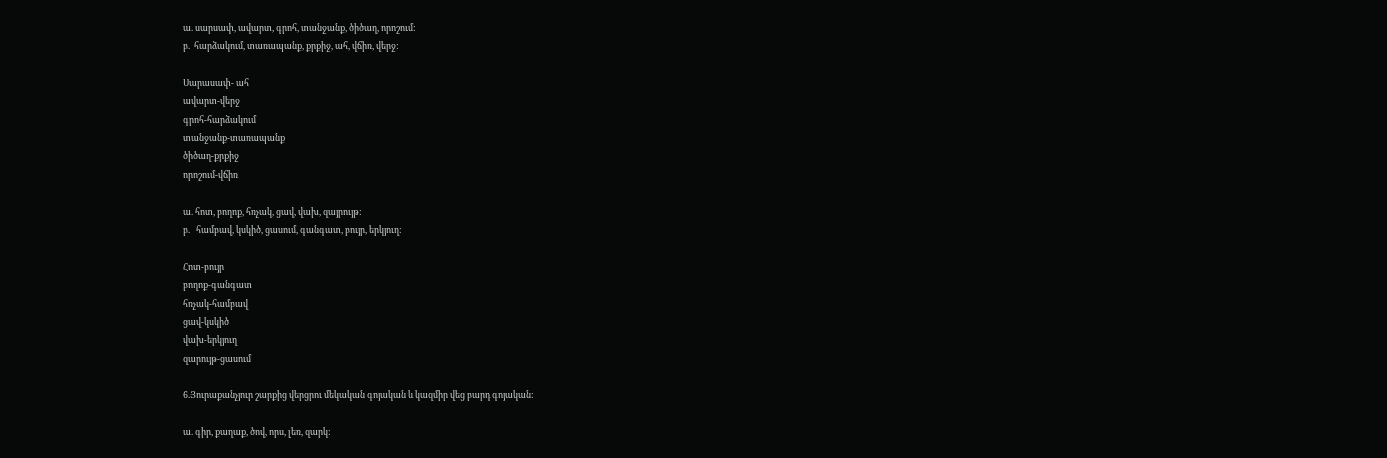ա. սարսափ, ավարտ, գրոհ, տանջանք, ծիծաղ, որոշում:
բ.  հարձակում, տառապանք, քրքիջ, ահ, վճիռ, վերջ:

Սարասափ- ահ
ավարտ-վերջ
գրոհ-հարձակում
տանջանք-տառապանք
ծիծաղ-քրքիջ
որոշում-վճիռ

ա. հոտ, բողոք, հռչակ, ցավ, վախ, զայրույթ:
բ.   համբավ, կսկիծ, ցասում, գանգատ, բույր, երկյուղ:

Հոտ-բույր
բողոք-գանգատ
հռչակ-համբավ
ցավ-կսկիծ
վախ-երկյուղ
զարույթ-ցասում

6.Յուրաքանչյուր շարքից վերցրու մեկական գոյական և կազմիր վեց բարդ գոյական:

ա. գիր, քաղաք, ծով, որս, լեռ, զարկ: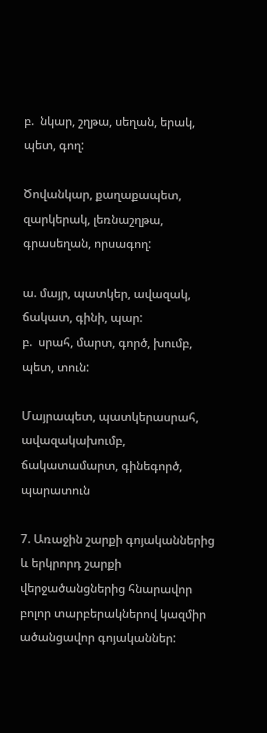բ.  նկար, շղթա, սեղան, երակ, պետ, գող:

Ծովանկար, քաղաքապետ, զարկերակ, լեռնաշղթա, գրասեղան, որսագող:

ա. մայր, պատկեր, ավազակ, ճակատ, գինի, պար:
բ.  սրահ, մարտ, գործ, խումբ, պետ, տուն:

Մայրապետ, պատկերասրահ, ավազակախումբ, ճակատամարտ, գինեգործ, պարատուն

7. Առաջին շարքի գոյականներից և երկրորդ շարքի վերջածանցներից հնարավոր բոլոր տարբերակներով կազմիր ածանցավոր գոյականներ: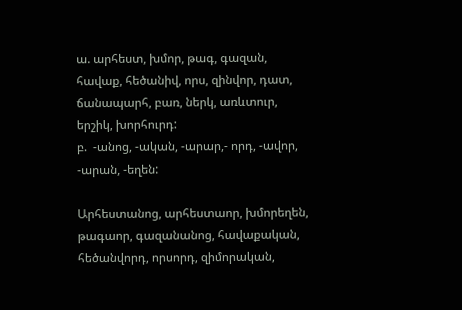ա. արհեստ, խմոր, թագ, գազան, հավաք, հեծանիվ, որս, զինվոր, դատ, ճանապարհ, բառ, ներկ, առևտուր, երշիկ, խորհուրդ:
բ.  -անոց, -ական, -արար,- որդ, -ավոր, -արան, -եղեն:

Արհեստանոց, արհեստաոր, խմորեղեն, թագաոր, գազանանոց, հավաքական, հեծանվորդ, որսորդ, զիմորական,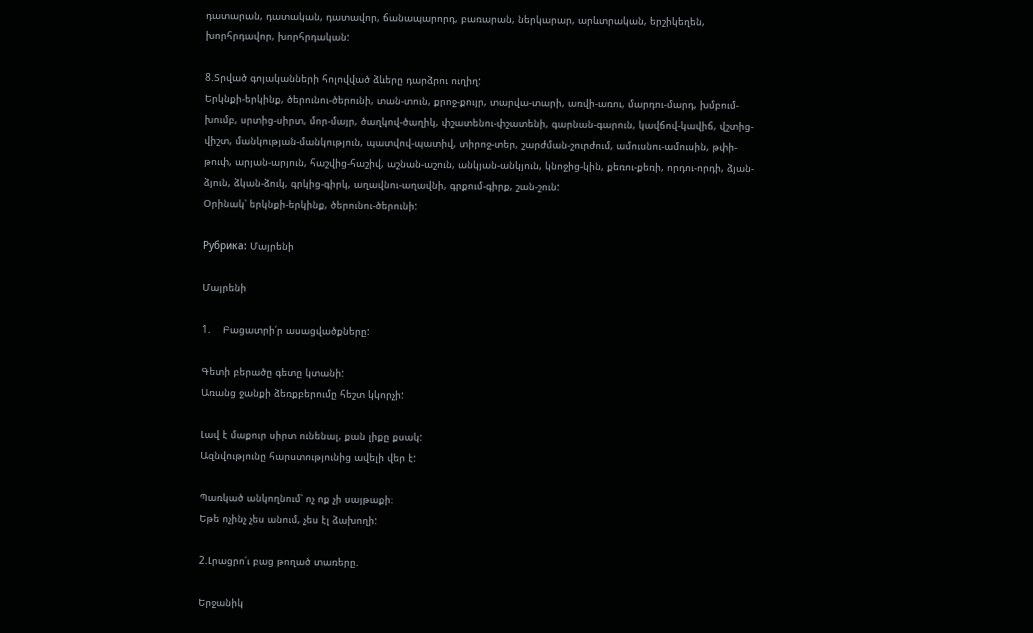դատարան, դատական, դատավոր, ճանապարորդ, բառարան, ներկարար, արևտրական, երշիկեղեն, խորհրդավոր, խորհրդական:

8.Տրված գոյականների հոլովված ձևերը դարձրու ուղիղ:
Երկնքի-երկինք, ծերունու-ծերունի, տան-տուն, քրոջ-քույր, տարվա-տարի, առվի-առու, մարդու-մարդ, խմբում-խումբ, սրտից-սիրտ, մոր-մայր, ծաղկով-ծաղիկ, փշատենու-փշատենի, գարնան-գարուն, կավճով-կավիճ, վշտից-վիշտ, մանկության-մանկություն, պատվով-պատիվ, տիրոջ-տեր, շարժման-շուրժում, ամուսնու-ամուսին, թփի-թուփ, արյան-արյուն, հաշվից-հաշիվ, աշնան-աշուն, անկյան-անկյուն, կնոջից-կին, քեռու-քեռի, որդու-որդի, ձյան-ձյուն, ձկան-ձուկ, գրկից-գիրկ, աղավնու-աղավնի, գրքում-գիրք, շան-շուն:
Օրինակ՝ երկնքի-երկինք, ծերունու-ծերունի:

Рубрика: Մայրենի

Մայրենի

1.    Բացատրի՛ր ասացվածքները:

Գետի բերածը գետը կտանի:
Առանց ջանքի ձեռքբերումը հեշտ կկորչի:

Լավ է մաքուր սիրտ ունենալ, քան լիքը քսակ:
Ազնվությունը հարստությունից ավելի վեր է:

Պառկած անկողնում՝ ոչ ոք չի սայթաքի։
Եթե ոչինչ չես անում, չես էլ ձախողի:

2.Լրացրո՛ւ բաց թողած տառերը.

Երջանիկ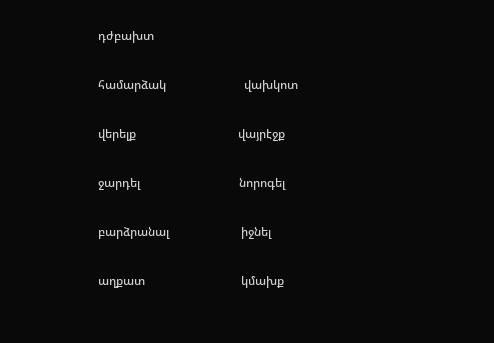դժբախտ

համարձակ                          վախկոտ

վերելք                                  վայրէջք

ջարդել                                 նորոգել

բարձրանալ                        իջնել

աղքատ                                կմախք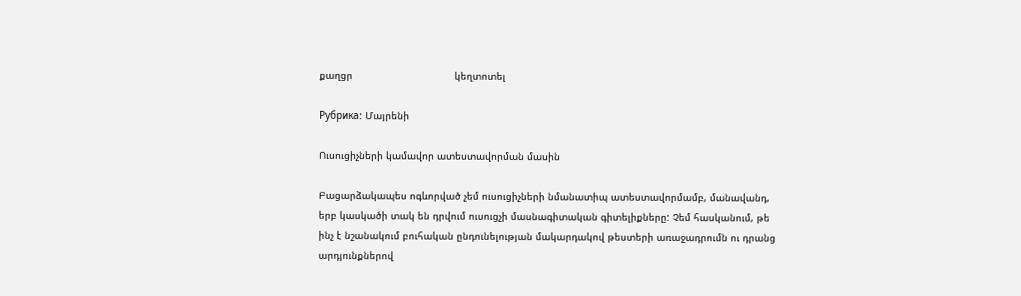քաղցր                                  կեղտոտել

Рубрика: Մայրենի

Ուսուցիչների կամավոր ատեստավորման մասին

Բացարձակապես ոգևորված չեմ ուսուցիչների նմանատիպ ատեստավորմամբ, մանավանդ, երբ կասկածի տակ են դրվում ուսուցչի մասնագիտական գիտելիքները: Չեմ հասկանում, թե ինչ է նշանակում բուհական ընդունելության մակարդակով թեստերի առաջադրումն ու դրանց արդյունքներով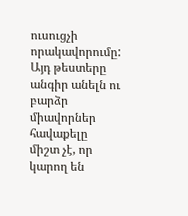ուսուցչի որակավորումը: Այդ թեստերը անգիր անելն ու բարձր միավորներ հավաքելը միշտ չէ, որ կարող են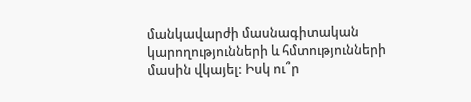մանկավարժի մասնագիտական կարողությունների և հմտությունների մասին վկայել: Իսկ ու՞ր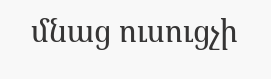մնաց ուսուցչի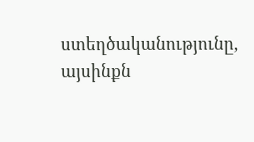ստեղծականությունը, այսինքն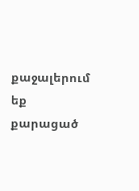քաջալերում եք քարացած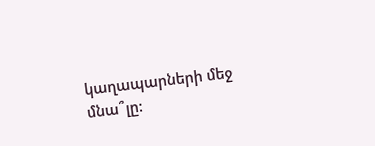կաղապարների մեջ մնա՞լը: